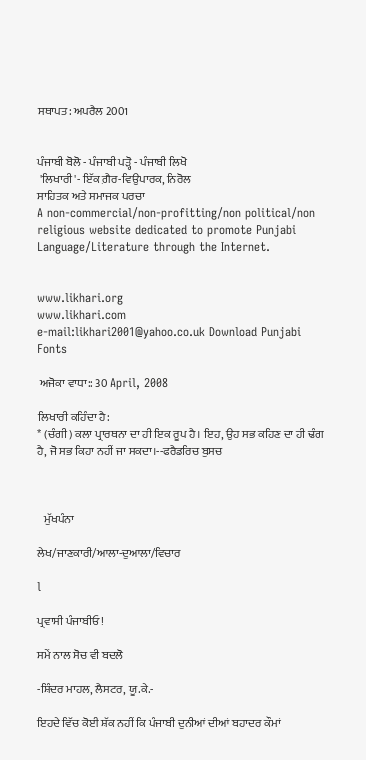ਸਥਾਪਤ: ਅਪਰੈਲ 2001


ਪੰਜਾਬੀ ਬੋਲੋ - ਪੰਜਾਬੀ ਪੜ੍ਹੋ - ਪੰਜਾਬੀ ਲਿਖੋ
 'ਲਿਖਾਰੀ'- ਇੱਕ ਗ਼ੈਰ-ਵਿਉਪਾਰਕ, ਨਿਰੋਲ
ਸਾਹਿਤਕ ਅਤੇ ਸਮਾਜਕ ਪਰਚਾ
A non-commercial/non-profitting/non political/non religious website dedicated to promote Punjabi Language/Literature through the Internet.


www.likhari.org
www.likhari.com
e-mail:likhari2001@yahoo.co.uk Download Punjabi Fonts

 ਅਜੋਕਾ ਵਾਧਾ:: 30 April, 2008

ਲਿਖਾਰੀ ਕਹਿੰਦਾ ਹੈ:
* (ਚੰਗੀ) ਕਲਾ ਪ੍ਰਾਰਥਨਾ ਦਾ ਹੀ ਇਕ ਰੂਪ ਹੈ। ਇਹ, ਉਹ ਸਭ ਕਹਿਣ ਦਾ ਹੀ ਢੰਗ ਹੈ, ਜੋ ਸਭ ਕਿਹਾ ਨਹੀਂ ਜਾ ਸਕਦਾ।--ਫਰੈਡਰਿਚ ਬੁਸਚ



   ਮੁੱਖਪੰਨਾ

ਲੇਖ/ਜਾਣਕਾਰੀ/ਆਲਾ-ਦੁਆਲਾ/ਵਿਚਾਰ

l

ਪ੍ਰਵਾਸੀ ਪੰਜਾਬੀਓ!

ਸਮੇਂ ਨਾਲ ਸੋਚ ਵੀ ਬਦਲੋ

-ਸ਼ਿੰਦਰ ਮਾਹਲ, ਲੈਸਟਰ, ਯੂ.ਕੇ.-

ਇਹਦੇ ਵਿੱਚ ਕੋਈ ਸ਼ੱਕ ਨਹੀਂ ਕਿ ਪੰਜਾਬੀ ਦੁਨੀਆਂ ਦੀਆਂ ਬਹਾਦਰ ਕੌਮਾਂ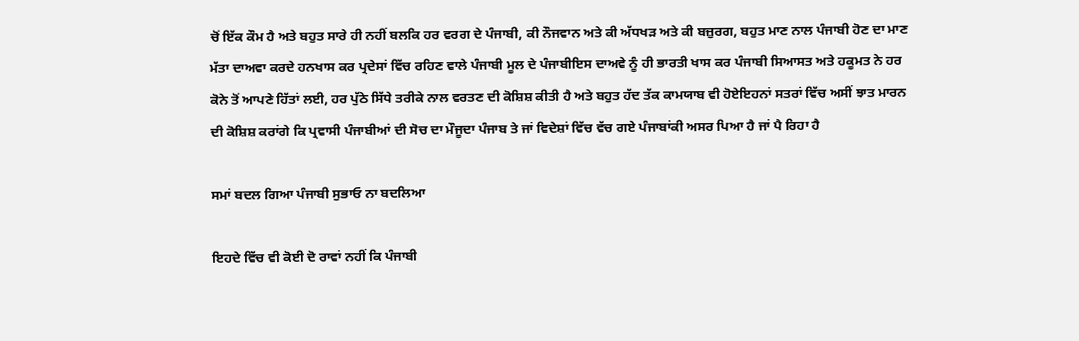ਚੋਂ ਇੱਕ ਕੌਮ ਹੈ ਅਤੇ ਬਹੁਤ ਸਾਰੇ ਹੀ ਨਹੀਂ ਬਲਕਿ ਹਰ ਵਰਗ ਦੇ ਪੰਜਾਬੀ, ਕੀ ਨੌਜਵਾਨ ਅਤੇ ਕੀ ਅੱਧਖੜ ਅਤੇ ਕੀ ਬਜ਼ੁਰਗ, ਬਹੁਤ ਮਾਣ ਨਾਲ ਪੰਜਾਬੀ ਹੋਣ ਦਾ ਮਾਣ ਮੱਤਾ ਦਾਅਵਾ ਕਰਦੇ ਹਨਖਾਸ ਕਰ ਪ੍ਰਦੇਸਾਂ ਵਿੱਚ ਰਹਿਣ ਵਾਲੇ ਪੰਜਾਬੀ ਮੂਲ ਦੇ ਪੰਜਾਬੀਇਸ ਦਾਅਵੇ ਨੂੰ ਹੀ ਭਾਰਤੀ ਖਾਸ ਕਰ ਪੰਜਾਬੀ ਸਿਆਸਤ ਅਤੇ ਹਕੂਮਤ ਨੇ ਹਰ ਕੋਨੇ ਤੋਂ ਆਪਣੇ ਹਿੱਤਾਂ ਲਈ, ਹਰ ਪੁੱਠੇ ਸਿੱਧੇ ਤਰੀਕੇ ਨਾਲ ਵਰਤਣ ਦੀ ਕੋਸ਼ਿਸ਼ ਕੀਤੀ ਹੈ ਅਤੇ ਬਹੁਤ ਹੱਦ ਤੱਕ ਕਾਮਯਾਬ ਵੀ ਹੋਏਇਹਨਾਂ ਸਤਰਾਂ ਵਿੱਚ ਅਸੀਂ ਝਾਤ ਮਾਰਨ ਦੀ ਕੋਸ਼ਿਸ਼ ਕਰਾਂਗੇ ਕਿ ਪ੍ਰਵਾਸੀ ਪੰਜਾਬੀਆਂ ਦੀ ਸੋਚ ਦਾ ਮੌਜੂਦਾ ਪੰਜਾਬ ਤੇ ਜਾਂ ਵਿਦੇਸ਼ਾਂ ਵਿੱਚ ਵੱਚ ਗਏ ਪੰਜਾਬਾਂਕੀ ਅਸਰ ਪਿਆ ਹੈ ਜਾਂ ਪੈ ਰਿਹਾ ਹੈ

ਸਮਾਂ ਬਦਲ ਗਿਆ ਪੰਜਾਬੀ ਸੁਭਾਓ ਨਾ ਬਦਲਿਆ

ਇਹਦੇ ਵਿੱਚ ਵੀ ਕੋਈ ਦੋ ਰਾਵਾਂ ਨਹੀਂ ਕਿ ਪੰਜਾਬੀ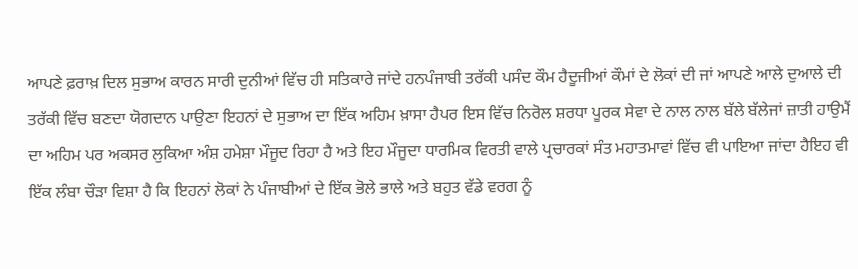ਆਪਣੇ ਫ਼ਰਾਖ਼ ਦਿਲ ਸੁਭਾਅ ਕਾਰਨ ਸਾਰੀ ਦੁਨੀਆਂ ਵਿੱਚ ਹੀ ਸਤਿਕਾਰੇ ਜਾਂਦੇ ਹਨਪੰਜਾਬੀ ਤਰੱਕੀ ਪਸੰਦ ਕੌਮ ਹੈਦੂਜੀਆਂ ਕੌਮਾਂ ਦੇ ਲੋਕਾਂ ਦੀ ਜਾਂ ਆਪਣੇ ਆਲੇ ਦੁਆਲੇ ਦੀ ਤਰੱਕੀ ਵਿੱਚ ਬਣਦਾ ਯੋਗਦਾਨ ਪਾਉਣਾ ਇਹਨਾਂ ਦੇ ਸੁਭਾਅ ਦਾ ਇੱਕ ਅਹਿਮ ਖ਼ਾਸਾ ਹੈਪਰ ਇਸ ਵਿੱਚ ਨਿਰੋਲ ਸ਼ਰਧਾ ਪੂਰਕ ਸੇਵਾ ਦੇ ਨਾਲ ਨਾਲ ਬੱਲੇ ਬੱਲੇਜਾਂ ਜ਼ਾਤੀ ਹਾਉਮੈਂ ਦਾ ਅਹਿਮ ਪਰ ਅਕਸਰ ਲੁਕਿਆ ਅੰਸ਼ ਹਮੇਸ਼ਾ ਮੌਜੂਦ ਰਿਹਾ ਹੈ ਅਤੇ ਇਹ ਮੌਜੂਦਾ ਧਾਰਮਿਕ ਵਿਰਤੀ ਵਾਲੇ ਪ੍ਰਚਾਰਕਾਂ ਸੰਤ ਮਹਾਤਮਾਵਾਂ ਵਿੱਚ ਵੀ ਪਾਇਆ ਜਾਂਦਾ ਹੈਇਹ ਵੀ ਇੱਕ ਲੰਬਾ ਚੌੜਾ ਵਿਸ਼ਾ ਹੈ ਕਿ ਇਹਨਾਂ ਲੋਕਾਂ ਨੇ ਪੰਜਾਬੀਆਂ ਦੇ ਇੱਕ ਭੋਲੇ ਭਾਲੇ ਅਤੇ ਬਹੁਤ ਵੱਡੇ ਵਰਗ ਨੂੰ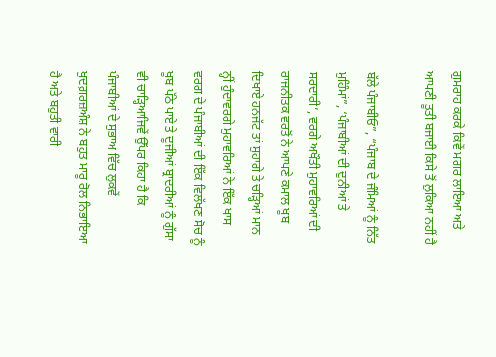ਗੁਮਰਾਹ ਕਰਕੇ ਕਿਵੇਂ ਮਗਰ ਲਾਇਆ ਅਤੇ ਆਪਣੀ ਤੂਤੀ ਬਜਾਈ ਕਿਸੇ ਤੋਂ ਲੁਕਿਆ ਨਹੀਂ ਹੈ

ਬੱਲੇ ਪੰਜਾਬੀਓ”, “ਪੰਜਾਬ ਦੇ ਜੰਮਿਆਂ ਨੂੰ ਨਿੱਤ ਮੁਹਿੰਮਾਂ”, ‘ਪੰਜਾਬੀਆਂ ਦੀ ਦੁਨੀਆਂ ਤੇ ਸਰਦਾਰੀ’, ਵਰਗੇ ਅਖੌਤੀ ਮੁਹਾਵਰਿਆਂ ਦੀ ਰਾਜਨੀਤਕ ਵਰਤੋਂ ਨੇ ਆਪਣੇ ਕਮਾਲ ਖੂਬ ਦਿਖਾਏ ਹਨਜੱਟ ਤਾਂ ਸੁਹਾਗੇ ਤੇ ਚੜ੍ਹਿਆਂ ਮਾਨ ਨ੍ਹੀਂ ਹੁੰਦਾਵਰਗੇ ਮੁਹਾਵਰਿਆਂ ਨੇ ਇੱਕ ਖਾਸ ਵਰਗ ਦੇ ਪੰਜਾਬੀਆਂ ਦੀ ਇੱਕ ਵਿਲੱਖਣ ਸੋਚ ਨੂੰ ਖੂਬ ਪੱਠੇ ਪਾਏ ਤੇ ਦੂਜੀਆਂ ਬ੍ਰਾਦਰੀਆਂ ਨੂੰ ਗੁੱਸਾ ਵੀ ਚਾੜ੍ਹਿਆਜਿਵੇਂ ਉੱਪਰ ਕਿਹਾ ਹੈ ਕਿ ਪੰਜਾਬੀਆਂ ਦੇ ਸੁਭਾਅ ਵਿੱਚ ਲੁਕਵੇਂ ਖੁਦਗ਼ਰਜ਼ਅੰਸ਼ ਨੇ ਬਹੁਤ ਮਾਰੂ ਰੋਲ ਨਿਭਾਇਆ ਹੈ ਅਤੇ ਬਹੁਤੀ ਵਾਰੀ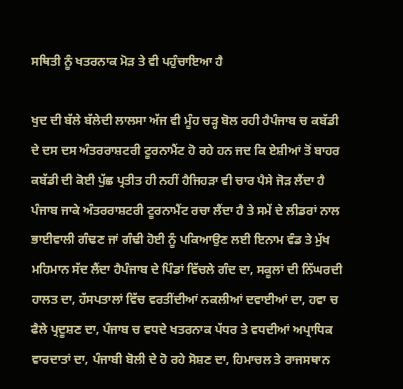ਸਥਿਤੀ ਨੂੰ ਖਤਰਨਾਕ ਮੋੜ ਤੇ ਵੀ ਪਹੁੰਚਾਇਆ ਹੈ

ਖੁਦ ਦੀ ਬੱਲੇ ਬੱਲੇਦੀ ਲਾਲਸਾ ਅੱਜ ਵੀ ਮੂੰਹ ਚੜ੍ਹ ਬੋਲ ਰਹੀ ਹੈਪੰਜਾਬ ਚ ਕਬੱਡੀ ਦੇ ਦਸ ਦਸ ਅੰਤਰਰਾਸ਼ਟਰੀ ਟੂਰਨਾਮੈਂਟ ਹੋ ਰਹੇ ਹਨ ਜਦ ਕਿ ਏਸ਼ੀਆਂ ਤੋਂ ਬਾਹਰ ਕਬੱਡੀ ਦੀ ਕੋਈ ਪੁੱਛ ਪ੍ਰਤੀਤ ਹੀ ਨਹੀਂ ਹੈਜਿਹੜਾ ਵੀ ਚਾਰ ਪੈਸੇ ਜੋੜ ਲੈਂਦਾ ਹੈ ਪੰਜਾਬ ਜਾਕੇ ਅੰਤਰਰਾਸ਼ਟਰੀ ਟੂਰਨਾਮੈਂਟ ਰਚਾ ਲੈਂਦਾ ਹੈ ਤੇ ਸਮੇਂ ਦੇ ਲੀਡਰਾਂ ਨਾਲ ਭਾਈਵਾਲੀ ਗੰਢਣ ਜਾਂ ਗੰਢੀ ਹੋਈ ਨੂੰ ਪਕਿਆਉਣ ਲਈ ਇਨਾਮ ਵੰਡ ਤੇ ਮੁੱਖ ਮਹਿਮਾਨ ਸੱਦ ਲੈਂਦਾ ਹੈਪੰਜਾਬ ਦੇ ਪਿੰਡਾਂ ਵਿੱਚਲੇ ਗੰਦ ਦਾ, ਸਕੂਲਾਂ ਦੀ ਨਿੱਘਰਦੀ ਹਾਲਤ ਦਾ, ਹੱਸਪਤਾਲਾਂ ਵਿੱਚ ਵਰਤੀਂਦੀਆਂ ਨਕਲੀਆਂ ਦਵਾਈਆਂ ਦਾ, ਹਵਾ ਚ ਫੈਲੇ ਪ੍ਰਦੂਸ਼ਣ ਦਾ, ਪੰਜਾਬ ਚ ਵਧਦੇ ਖਤਰਨਾਕ ਪੱਧਰ ਤੇ ਵਧਦੀਆਂ ਅਪ੍ਰਾਧਿਕ ਵਾਰਦਾਤਾਂ ਦਾ, ਪੰਜਾਬੀ ਬੋਲੀ ਦੇ ਹੋ ਰਹੇ ਸੋਸ਼ਣ ਦਾ, ਹਿਮਾਚਲ ਤੇ ਰਾਜਸਥਾਨ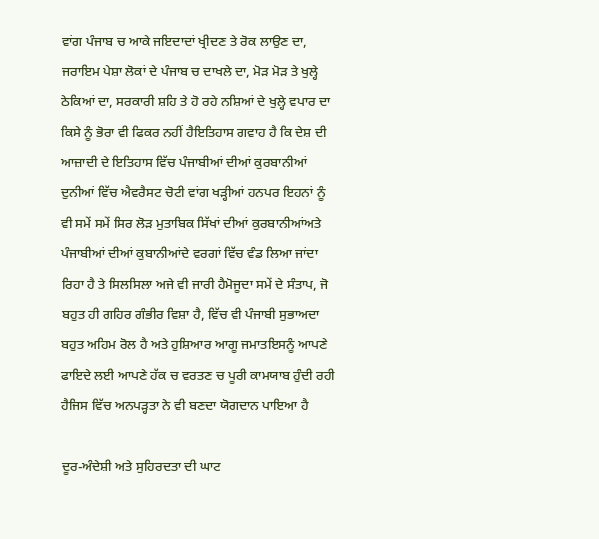ਵਾਂਗ ਪੰਜਾਬ ਚ ਆਕੇ ਜਇਦਾਦਾਂ ਖ੍ਰੀਦਣ ਤੇ ਰੋਕ ਲਾਉਣ ਦਾ, ਜਰਾਇਮ ਪੇਸ਼ਾ ਲੋਕਾਂ ਦੇ ਪੰਜਾਬ ਚ ਦਾਖਲੇ ਦਾ, ਮੋੜ ਮੋੜ ਤੇ ਖੁਲ੍ਹੇ ਠੇਕਿਆਂ ਦਾ, ਸਰਕਾਰੀ ਸ਼ਹਿ ਤੇ ਹੋ ਰਹੇ ਨਸ਼ਿਆਂ ਦੇ ਖੁਲ੍ਹੇ ਵਪਾਰ ਦਾ ਕਿਸੇ ਨੂੰ ਭੋਰਾ ਵੀ ਫਿਕਰ ਨਹੀਂ ਹੈਇਤਿਹਾਸ ਗਵਾਹ ਹੈ ਕਿ ਦੇਸ਼ ਦੀ ਆਜ਼ਾਦੀ ਦੇ ਇਤਿਹਾਸ ਵਿੱਚ ਪੰਜਾਬੀਆਂ ਦੀਆਂ ਕੁਰਬਾਨੀਆਂ ਦੁਨੀਆਂ ਵਿੱਚ ਐਵਰੈਸਟ ਚੋਟੀ ਵਾਂਗ ਖੜ੍ਹੀਆਂ ਹਨਪਰ ਇਹਨਾਂ ਨੂੰ ਵੀ ਸਮੇਂ ਸਮੇਂ ਸਿਰ ਲੋੜ ਮੁਤਾਬਿਕ ਸਿੱਖਾਂ ਦੀਆਂ ਕੁਰਬਾਨੀਆਂਅਤੇ ਪੰਜਾਬੀਆਂ ਦੀਆਂ ਕੁਬਾਨੀਆਂਦੇ ਵਰਗਾਂ ਵਿੱਚ ਵੰਡ ਲਿਆ ਜਾਂਦਾ ਰਿਹਾ ਹੈ ਤੇ ਸਿਲਸਿਲਾ ਅਜੇ ਵੀ ਜਾਰੀ ਹੈਮੋਜੂਦਾ ਸਮੇਂ ਦੇ ਸੰਤਾਪ, ਜੋ ਬਹੁਤ ਹੀ ਗਹਿਰ ਗੰਭੀਰ ਵਿਸ਼ਾ ਹੈ, ਵਿੱਚ ਵੀ ਪੰਜਾਬੀ ਸੁਭਾਅਦਾ ਬਹੁਤ ਅਹਿਮ ਰੋਲ ਹੈ ਅਤੇ ਹੁਸ਼ਿਆਰ ਆਗੂ ਜਮਾਤਇਸਨੂੰ ਆਪਣੇ ਫਾਇਦੇ ਲਈ ਆਪਣੇ ਹੱਕ ਚ ਵਰਤਣ ਚ ਪੂਰੀ ਕਾਮਯਾਬ ਹੁੰਦੀ ਰਹੀ ਹੈਜਿਸ ਵਿੱਚ ਅਨਪੜ੍ਹਤਾ ਨੇ ਵੀ ਬਣਦਾ ਯੋਗਦਾਨ ਪਾਇਆ ਹੈ

ਦੂਰ-ਅੰਦੇਸ਼ੀ ਅਤੇ ਸੁਹਿਰਦਤਾ ਦੀ ਘਾਟ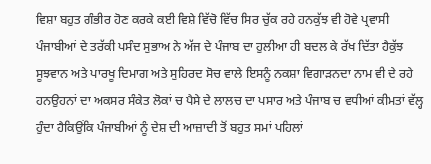ਵਿਸ਼ਾ ਬਹੁਤ ਗੰਭੀਰ ਹੋਣ ਕਰਕੇ ਕਈ ਵਿਸ਼ੇ ਵਿੱਚੋ ਵਿੱਚ ਸਿਰ ਚੁੱਕ ਰਹੇ ਹਨਕੁੱਝ ਵੀ ਹੋਵੇ ਪ੍ਰਵਾਸੀ ਪੰਜਾਬੀਆਂ ਦੇ ਤਰੱਕੀ ਪਸੰਦ ਸੁਭਾਅ ਨੇ ਅੱਜ ਦੇ ਪੰਜਾਬ ਦਾ ਹੁਲੀਆ ਹੀ ਬਦਲ ਕੇ ਰੱਖ ਦਿੱਤਾ ਹੈਕੁੱਝ ਸੂਝਵਾਨ ਅਤੇ ਪਾਰਖੂ ਦਿਮਾਗ ਅਤੇ ਸੁਹਿਰਦ ਸੋਚ ਵਾਲੇ ਇਸਨੂੰ ਨਕਸ਼ਾ ਵਿਗਾੜਨਦਾ ਨਾਮ ਵੀ ਦੇ ਰਹੇ ਹਨਉਹਨਾਂ ਦਾ ਅਕਸਰ ਸੰਕੇਤ ਲੋਕਾਂ ਚ ਪੈਸੇ ਦੇ ਲਾਲਚ ਦਾ ਪਸਾਰ ਅਤੇ ਪੰਜਾਬ ਚ ਵਧੀਆਂ ਕੀਮਤਾਂ ਵੱਲ੍ਹ ਹੁੰਦਾ ਹੈਕਿਉਂਕਿ ਪੰਜਾਬੀਆਂ ਨੂੰ ਦੇਸ਼ ਦੀ ਆਜ਼ਾਦੀ ਤੋਂ ਬਹੁਤ ਸਮਾਂ ਪਹਿਲਾਂ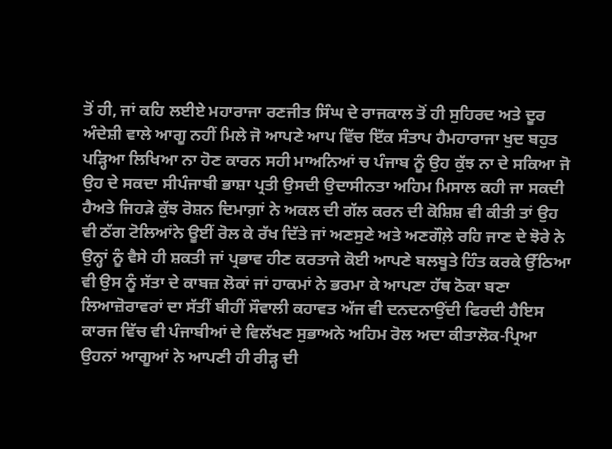ਤੋਂ ਹੀ, ਜਾਂ ਕਹਿ ਲਈਏ ਮਹਾਰਾਜਾ ਰਣਜੀਤ ਸਿੰਘ ਦੇ ਰਾਜਕਾਲ ਤੋਂ ਹੀ ਸੁਹਿਰਦ ਅਤੇ ਦੂਰ ਅੰਦੇਸ਼ੀ ਵਾਲੇ ਆਗੂ ਨਹੀਂ ਮਿਲੇ ਜੋ ਆਪਣੇ ਆਪ ਵਿੱਚ ਇੱਕ ਸੰਤਾਪ ਹੈਮਹਾਰਾਜਾ ਖੁਦ ਬਹੁਤ ਪੜ੍ਹਿਆ ਲਿਖਿਆ ਨਾ ਹੋਣ ਕਾਰਨ ਸਹੀ ਮਾਅਨਿਆਂ ਚ ਪੰਜਾਬ ਨੂੰ ਉਹ ਕੁੱਝ ਨਾ ਦੇ ਸਕਿਆ ਜੋ ਉਹ ਦੇ ਸਕਦਾ ਸੀਪੰਜਾਬੀ ਭਾਸ਼ਾ ਪ੍ਰਤੀ ਉਸਦੀ ਉਦਾਸੀਨਤਾ ਅਹਿਮ ਮਿਸਾਲ ਕਹੀ ਜਾ ਸਕਦੀ ਹੈਅਤੇ ਜਿਹੜੇ ਕੁੱਝ ਰੋਸ਼ਨ ਦਿਮਾਗ਼ਾਂ ਨੇ ਅਕਲ ਦੀ ਗੱਲ ਕਰਨ ਦੀ ਕੋਸ਼ਿਸ਼ ਵੀ ਕੀਤੀ ਤਾਂ ਉਹ ਵੀ ਠੱਗ ਟੋਲਿਆਂਨੇ ਊਈਂ ਰੋਲ ਕੇ ਰੱਖ ਦਿੱਤੇ ਜਾਂ ਅਣਸੁਣੇ ਅਤੇ ਅਣਗੌਲ਼ੇ ਰਹਿ ਜਾਣ ਦੇ ਝੋਰੇ ਨੇ ਉਨ੍ਹਾਂ ਨੂੰ ਵੈਸੇ ਹੀ ਸ਼ਕਤੀ ਜਾਂ ਪ੍ਰਭਾਵ ਹੀਣ ਕਰਤਾਜੇ ਕੋਈ ਆਪਣੇ ਬਲਬੂਤੇ ਹਿੰਤ ਕਰਕੇ ਉੱਠਿਆ ਵੀ ਉਸ ਨੂੰ ਸੱਤਾ ਦੇ ਕਾਬਜ਼ ਲੋਕਾਂ ਜਾਂ ਹਾਕਮਾਂ ਨੇ ਭਰਮਾ ਕੇ ਆਪਣਾ ਹੱਥ ਠੋਕਾ ਬਣਾ ਲਿਆਜ਼ੋਰਾਵਰਾਂ ਦਾ ਸੱਤੀਂ ਬੀਹੀਂ ਸੌਵਾਲੀ ਕਹਾਵਤ ਅੱਜ ਵੀ ਦਨਦਨਾਉਂਦੀ ਫਿਰਦੀ ਹੈਇਸ ਕਾਰਜ ਵਿੱਚ ਵੀ ਪੰਜਾਬੀਆਂ ਦੇ ਵਿਲੱਖਣ ਸੁਭਾਅਨੇ ਅਹਿਮ ਰੋਲ ਅਦਾ ਕੀਤਾਲੋਕ-ਪ੍ਰਿਆ ਉਹਨਾਂ ਆਗੂਆਂ ਨੇ ਆਪਣੀ ਹੀ ਰੀੜ੍ਹ ਦੀ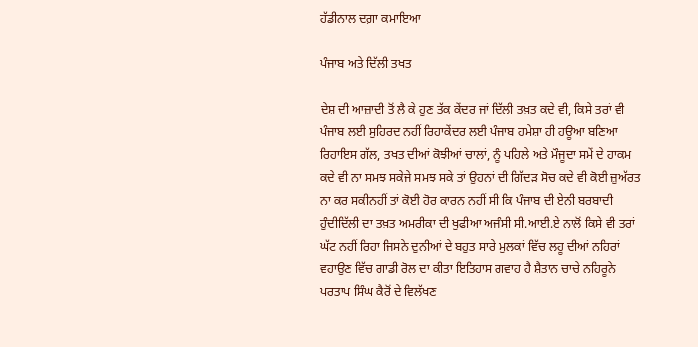ਹੱਡੀਨਾਲ ਦਗ਼ਾ ਕਮਾਇਆ

ਪੰਜਾਬ ਅਤੇ ਦਿੱਲੀ ਤਖਤ

ਦੇਸ਼ ਦੀ ਆਜ਼ਾਦੀ ਤੋਂ ਲੈ ਕੇ ਹੁਣ ਤੱਕ ਕੇਂਦਰ ਜਾਂ ਦਿੱਲੀ ਤਖ਼ਤ ਕਦੇ ਵੀ, ਕਿਸੇ ਤਰਾਂ ਵੀ  ਪੰਜਾਬ ਲਈ ਸੁਹਿਰਦ ਨਹੀਂ ਰਿਹਾਕੇਂਦਰ ਲਈ ਪੰਜਾਬ ਹਮੇਸ਼ਾ ਹੀ ਹਊਆ ਬਣਿਆ ਰਿਹਾਇਸ ਗੱਲ, ਤਖਤ ਦੀਆਂ ਕੋਝੀਆਂ ਚਾਲਾਂ, ਨੂੰ ਪਹਿਲੇ ਅਤੇ ਮੌਜੂਦਾ ਸਮੇਂ ਦੇ ਹਾਕਮ ਕਦੇ ਵੀ ਨਾ ਸਮਝ ਸਕੇਜੇ ਸਮਝ ਸਕੇ ਤਾਂ ਉਹਨਾਂ ਦੀ ਗਿੱਦੜ ਸੋਚ ਕਦੇ ਵੀ ਕੋਈ ਜ਼ੁਅੱਰਤ ਨਾ ਕਰ ਸਕੀਨਹੀਂ ਤਾਂ ਕੋਈ ਹੋਰ ਕਾਰਨ ਨਹੀਂ ਸੀ ਕਿ ਪੰਜਾਬ ਦੀ ਏਨੀ ਬਰਬਾਦੀ ਹੁੰਦੀਦਿੱਲੀ ਦਾ ਤਖ਼ਤ ਅਮਰੀਕਾ ਦੀ ਖੁਫੀਆ ਅਜੰਸੀ ਸੀ.ਆਈ.ਏ ਨਾਲੋਂ ਕਿਸੇ ਵੀ ਤਰਾਂ ਘੱਟ ਨਹੀਂ ਰਿਹਾ ਜਿਸਨੇ ਦੁਨੀਆਂ ਦੇ ਬਹੁਤ ਸਾਰੇ ਮੁਲਕਾਂ ਵਿੱਚ ਲਹੂ ਦੀਆਂ ਨਹਿਰਾਂ ਵਹਾਉਣ ਵਿੱਚ ਗਾਡੀ ਰੋਲ ਦਾ ਕੀਤਾ ਇਤਿਹਾਸ ਗਵਾਹ ਹੈ ਸ਼ੈਤਾਨ ਚਾਚੇ ਨਹਿਰੂਨੇ ਪਰਤਾਪ ਸਿੰਘ ਕੈਰੋਂ ਦੇ ਵਿਲੱਖਣ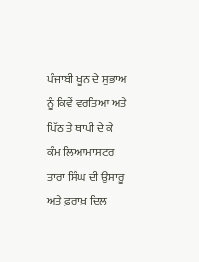ਪੰਜਾਬੀ ਖੂਨ ਦੇ ਸੁਭਾਅ ਨੂੰ ਕਿਵੇਂ ਵਰਤਿਆ ਅਤੇ ਪਿੱਠ ਤੇ ਥਾਪੀ ਦੇ ਕੇ ਕੰਮ ਲਿਆਮਾਸਟਰ ਤਾਰਾ ਸਿੰਘ ਦੀ ਉਸਾਰੂ ਅਤੇ ਫ਼ਰਾਖ਼ ਦਿਲ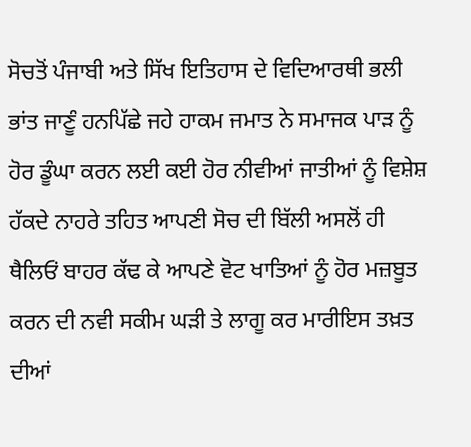ਸੋਚਤੋਂ ਪੰਜਾਬੀ ਅਤੇ ਸਿੱਖ ਇਤਿਹਾਸ ਦੇ ਵਿਦਿਆਰਥੀ ਭਲੀ ਭਾਂਤ ਜਾਣੂੰ ਹਨਪਿੱਛੇ ਜਹੇ ਹਾਕਮ ਜਮਾਤ ਨੇ ਸਮਾਜਕ ਪਾੜ ਨੂੰ ਹੋਰ ਡੂੰਘਾ ਕਰਨ ਲਈ ਕਈ ਹੋਰ ਨੀਵੀਆਂ ਜਾਤੀਆਂ ਨੂੰ ਵਿਸ਼ੇਸ਼ ਹੱਕਦੇ ਨਾਹਰੇ ਤਹਿਤ ਆਪਣੀ ਸੋਚ ਦੀ ਬਿੱਲੀ ਅਸਲੋਂ ਹੀ ਥੈਲਿਓਂ ਬਾਹਰ ਕੱਢ ਕੇ ਆਪਣੇ ਵੋਟ ਖਾਤਿਆਂ ਨੂੰ ਹੋਰ ਮਜ਼ਬੂਤ ਕਰਨ ਦੀ ਨਵੀ ਸਕੀਮ ਘੜੀ ਤੇ ਲਾਗੂ ਕਰ ਮਾਰੀਇਸ ਤਖ਼ਤ ਦੀਆਂ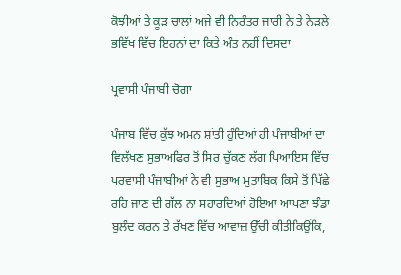ਕੋਝੀਆਂ ਤੇ ਕੂੜ ਚਾਲਾਂ ਅਜੇ ਵੀ ਨਿਰੰਤਰ ਜਾਰੀ ਨੇ ਤੇ ਨੇੜਲੇ ਭਵਿੱਖ ਵਿੱਚ ਇਹਨਾਂ ਦਾ ਕਿਤੇ ਅੰਤ ਨਹੀਂ ਦਿਸਦਾ

ਪ੍ਰਵਾਸੀ ਪੰਜਾਬੀ ਚੋਗਾ

ਪੰਜਾਬ ਵਿੱਚ ਕੁੱਝ ਅਮਨ ਸ਼ਾਂਤੀ ਹੁੰਦਿਆਂ ਹੀ ਪੰਜਾਬੀਆਂ ਦਾ ਵਿਲੱਖਣ ਸੁਭਾਅਫਿਰ ਤੋਂ ਸਿਰ ਚੁੱਕਣ ਲੱਗ ਪਿਆਇਸ ਵਿੱਚ ਪਰਵਾਸੀ ਪੰਜਾਬੀਆਂ ਨੇ ਵੀ ਸੁਭਾਅ ਮੁਤਾਬਿਕ ਕਿਸੇ ਤੋਂ ਪਿੱਛੇ ਰਹਿ ਜਾਣ ਦੀ ਗੱਲ ਨਾ ਸਹਾਰਦਿਆਂ ਹੋਇਆ ਆਪਣਾ ਝੰਡਾ ਬੁਲੰਦ ਕਰਨ ਤੇ ਰੱਖਣ ਵਿੱਚ ਆਵਾਜ਼ ਉੱਚੀ ਕੀਤੀਕਿਉਂਕਿ,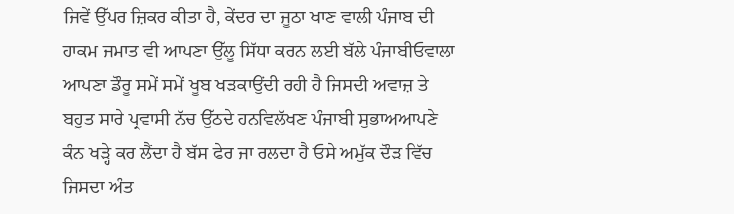ਜਿਵੇਂ ਉੱਪਰ ਜ਼ਿਕਰ ਕੀਤਾ ਹੈ, ਕੇਂਦਰ ਦਾ ਜੂਠਾ ਖਾਣ ਵਾਲੀ ਪੰਜਾਬ ਦੀ ਹਾਕਮ ਜਮਾਤ ਵੀ ਆਪਣਾ ਉੱਲੂ ਸਿੱਧਾ ਕਰਨ ਲਈ ਬੱਲੇ ਪੰਜਾਬੀਓਵਾਲਾ ਆਪਣਾ ਡੌਰੂ ਸਮੇਂ ਸਮੇਂ ਖੂਬ ਖੜਕਾਉਂਦੀ ਰਹੀ ਹੈ ਜਿਸਦੀ ਅਵਾਜ਼ ਤੇ ਬਹੁਤ ਸਾਰੇ ਪ੍ਰਵਾਸੀ ਨੱਚ ਉੱਠਦੇ ਹਨਵਿਲੱਖਣ ਪੰਜਾਬੀ ਸੁਭਾਅਆਪਣੇ ਕੰਨ ਖੜ੍ਹੇ ਕਰ ਲੈਂਦਾ ਹੈ ਬੱਸ ਫੇਰ ਜਾ ਰਲਦਾ ਹੈ ਓਸੇ ਅਮੁੱਕ ਦੌੜ ਵਿੱਚ ਜਿਸਦਾ ਅੰਤ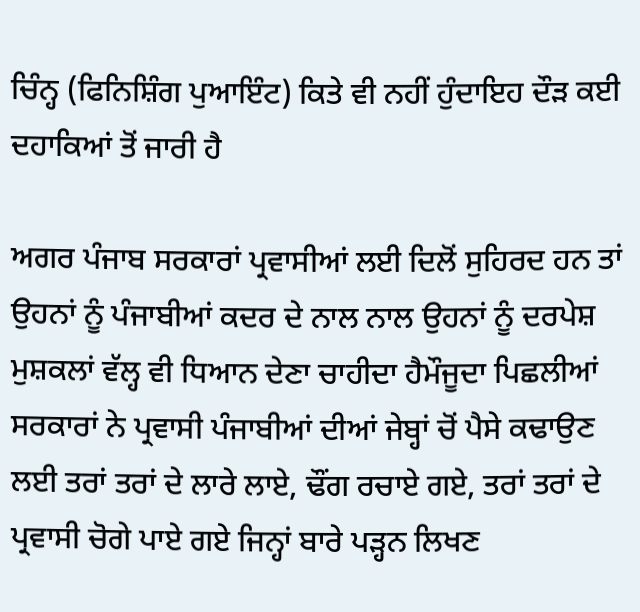ਚਿੰਨ੍ਹ (ਫਿਨਿਸ਼ਿੰਗ ਪੁਆਇੰਟ) ਕਿਤੇ ਵੀ ਨਹੀਂ ਹੁੰਦਾਇਹ ਦੌੜ ਕਈ ਦਹਾਕਿਆਂ ਤੋਂ ਜਾਰੀ ਹੈ

ਅਗਰ ਪੰਜਾਬ ਸਰਕਾਰਾਂ ਪ੍ਰਵਾਸੀਆਂ ਲਈ ਦਿਲੋਂ ਸੁਹਿਰਦ ਹਨ ਤਾਂ ਉਹਨਾਂ ਨੂੰ ਪੰਜਾਬੀਆਂ ਕਦਰ ਦੇ ਨਾਲ ਨਾਲ ਉਹਨਾਂ ਨੂੰ ਦਰਪੇਸ਼ ਮੁਸ਼ਕਲਾਂ ਵੱਲ੍ਹ ਵੀ ਧਿਆਨ ਦੇਣਾ ਚਾਹੀਦਾ ਹੈਮੌਜੂਦਾ ਪਿਛਲੀਆਂ ਸਰਕਾਰਾਂ ਨੇ ਪ੍ਰਵਾਸੀ ਪੰਜਾਬੀਆਂ ਦੀਆਂ ਜੇਬ੍ਹਾਂ ਚੋਂ ਪੈਸੇ ਕਢਾਉਣ ਲਈ ਤਰਾਂ ਤਰਾਂ ਦੇ ਲਾਰੇ ਲਾਏ, ਢੌਂਗ ਰਚਾਏ ਗਏ, ਤਰਾਂ ਤਰਾਂ ਦੇ ਪ੍ਰਵਾਸੀ ਚੋਗੇ ਪਾਏ ਗਏ ਜਿਨ੍ਹਾਂ ਬਾਰੇ ਪੜ੍ਹਨ ਲਿਖਣ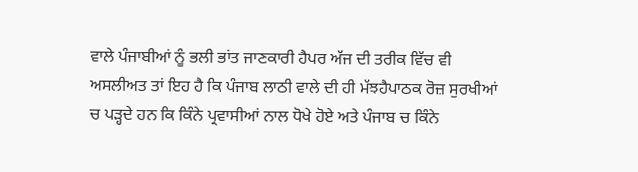ਵਾਲੇ ਪੰਜਾਬੀਆਂ ਨੂੰ ਭਲੀ ਭਾਂਤ ਜਾਣਕਾਰੀ ਹੈਪਰ ਅੱਜ ਦੀ ਤਰੀਕ ਵਿੱਚ ਵੀ ਅਸਲੀਅਤ ਤਾਂ ਇਹ ਹੈ ਕਿ ਪੰਜਾਬ ਲਾਠੀ ਵਾਲੇ ਦੀ ਹੀ ਮੱਝਹੈਪਾਠਕ ਰੋਜ਼ ਸੁਰਖੀਆਂ ਚ ਪੜ੍ਹਦੇ ਹਨ ਕਿ ਕਿੰਨੇ ਪ੍ਰਵਾਸੀਆਂ ਨਾਲ ਧੋਖੇ ਹੋਏ ਅਤੇ ਪੰਜਾਬ ਚ ਕਿੰਨੇ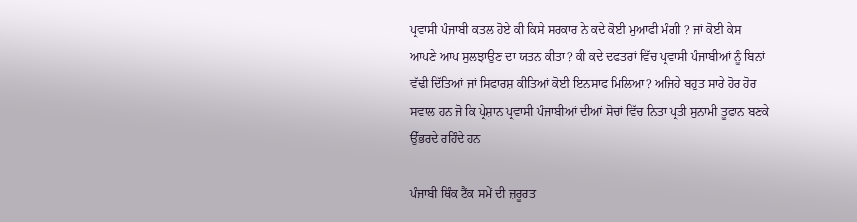ਪ੍ਰਵਾਸੀ ਪੰਜਾਬੀ ਕਤਲ ਹੋਏ ਕੀ ਕਿਸੇ ਸਰਕਾਰ ਨੇ ਕਦੇ ਕੋਈ ਮੁਆਫੀ ਮੰਗੀ ? ਜਾਂ ਕੋਈ ਕੇਸ ਆਪਣੇ ਆਪ ਸੁਲਝਾਉਣ ਦਾ ਯਤਨ ਕੀਤਾ? ਕੀ ਕਦੇ ਦਫਤਰਾਂ ਵਿੱਚ ਪ੍ਰਵਾਸੀ ਪੰਜਾਬੀਆਂ ਨੂੰ ਬਿਨਾਂ ਵੱਢੀ ਦਿੱਤਿਆਂ ਜਾਂ ਸਿਫਾਰਸ਼ ਕੀਤਿਆਂ ਕੋਈ ਇਨਸਾਫ ਮਿਲਿਆ? ਅਜਿਹੇ ਬਹੁਤ ਸਾਰੇ ਹੋਰ ਹੋਰ ਸਵਾਲ ਹਨ ਜੋ ਕਿ ਪ੍ਰੇਸ਼ਾਨ ਪ੍ਰਵਾਸੀ ਪੰਜਾਬੀਆਂ ਦੀਆਂ ਸੋਚਾਂ ਵਿੱਚ ਨਿਤਾ ਪ੍ਰਤੀ ਸੁਨਾਮੀ ਤੂਫਾਨ ਬਣਕੇ ਉੱਭਰਦੇ ਰਹਿੰਦੇ ਹਨ

ਪੰਜਾਬੀ ਥਿੰਕ ਟੈਂਕ ਸਮੇਂ ਦੀ ਜ਼ਰੂਰਤ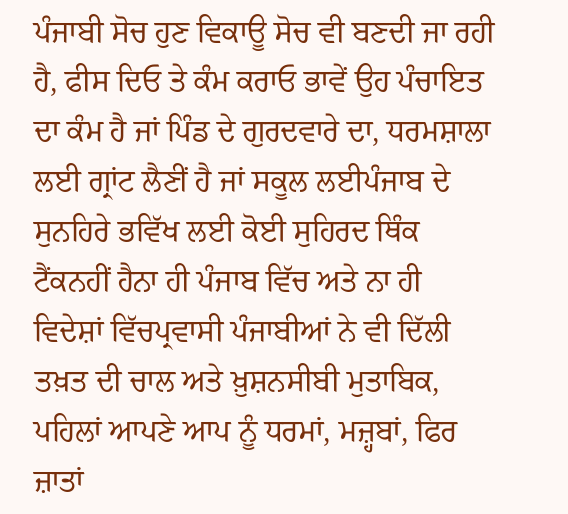ਪੰਜਾਬੀ ਸੋਚ ਹੁਣ ਵਿਕਾਊ ਸੋਚ ਵੀ ਬਣਦੀ ਜਾ ਰਹੀ ਹੈ, ਫੀਸ ਦਿਓ ਤੇ ਕੰਮ ਕਰਾਓ ਭਾਵੇਂ ਉਹ ਪੰਚਾਇਤ ਦਾ ਕੰਮ ਹੈ ਜਾਂ ਪਿੰਡ ਦੇ ਗੁਰਦਵਾਰੇ ਦਾ, ਧਰਮਸ਼ਾਲਾ ਲਈ ਗ੍ਰਾਂਟ ਲੈਣੀਂ ਹੈ ਜਾਂ ਸਕੂਲ ਲਈਪੰਜਾਬ ਦੇ ਸੁਨਹਿਰੇ ਭਵਿੱਖ ਲਈ ਕੋਈ ਸੁਹਿਰਦ ਥਿੰਕ ਟੈਂਕਨਹੀਂ ਹੈਨਾ ਹੀ ਪੰਜਾਬ ਵਿੱਚ ਅਤੇ ਨਾ ਹੀ ਵਿਦੇਸ਼ਾਂ ਵਿੱਚਪ੍ਰਵਾਸੀ ਪੰਜਾਬੀਆਂ ਨੇ ਵੀ ਦਿੱਲੀ ਤਖ਼ਤ ਦੀ ਚਾਲ ਅਤੇ ਖ਼ੁਸ਼ਨਸੀਬੀ ਮੁਤਾਬਿਕ, ਪਹਿਲਾਂ ਆਪਣੇ ਆਪ ਨੂੰ ਧਰਮਾਂ, ਮਜ਼੍ਹਬਾਂ, ਫਿਰ ਜ਼ਾਤਾਂ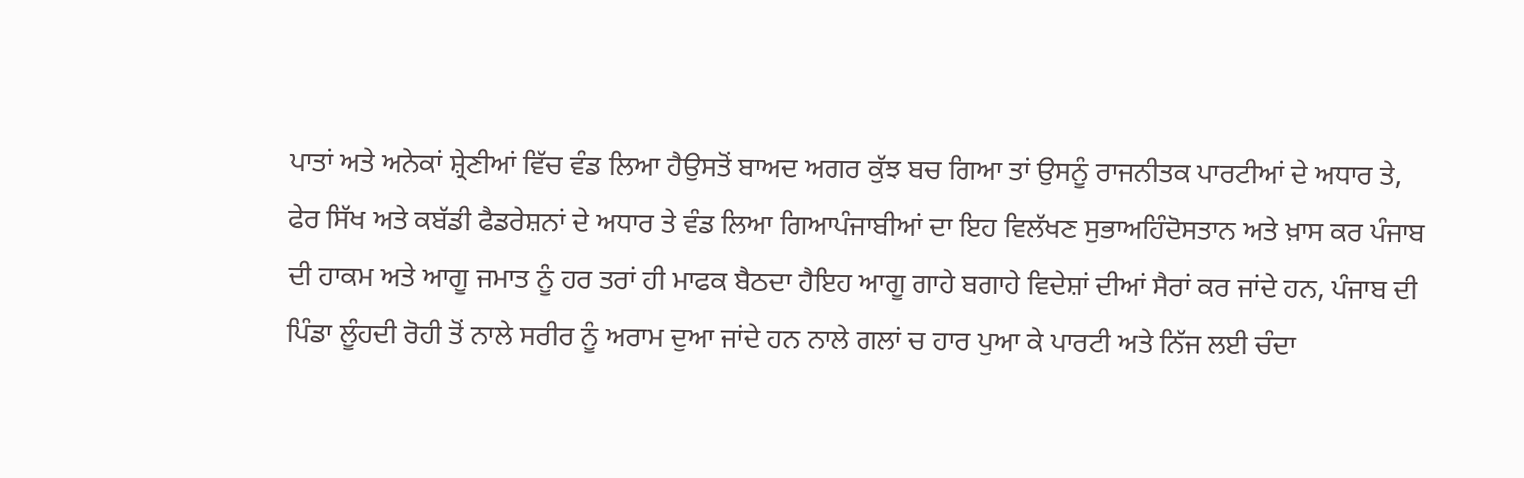ਪਾਤਾਂ ਅਤੇ ਅਨੇਕਾਂ ਸ਼੍ਰੇਣੀਆਂ ਵਿੱਚ ਵੰਡ ਲਿਆ ਹੈਉਸਤੋਂ ਬਾਅਦ ਅਗਰ ਕੁੱਝ ਬਚ ਗਿਆ ਤਾਂ ਉਸਨੂੰ ਰਾਜਨੀਤਕ ਪਾਰਟੀਆਂ ਦੇ ਅਧਾਰ ਤੇ, ਫੇਰ ਸਿੱਖ ਅਤੇ ਕਬੱਡੀ ਫੈਡਰੇਸ਼ਨਾਂ ਦੇ ਅਧਾਰ ਤੇ ਵੰਡ ਲਿਆ ਗਿਆਪੰਜਾਬੀਆਂ ਦਾ ਇਹ ਵਿਲੱਖਣ ਸੁਭਾਅਹਿੰਦੋਸਤਾਨ ਅਤੇ ਖ਼ਾਸ ਕਰ ਪੰਜਾਬ ਦੀ ਹਾਕਮ ਅਤੇ ਆਗੂ ਜਮਾਤ ਨੂੰ ਹਰ ਤਰਾਂ ਹੀ ਮਾਫਕ ਬੈਠਦਾ ਹੈਇਹ ਆਗੂ ਗਾਹੇ ਬਗਾਹੇ ਵਿਦੇਸ਼ਾਂ ਦੀਆਂ ਸੈਰਾਂ ਕਰ ਜਾਂਦੇ ਹਨ, ਪੰਜਾਬ ਦੀ ਪਿੰਡਾ ਲੂੰਹਦੀ ਰੋਹੀ ਤੋਂ ਨਾਲੇ ਸਰੀਰ ਨੂੰ ਅਰਾਮ ਦੁਆ ਜਾਂਦੇ ਹਨ ਨਾਲੇ ਗਲਾਂ ਚ ਹਾਰ ਪੁਆ ਕੇ ਪਾਰਟੀ ਅਤੇ ਨਿੱਜ ਲਈ ਚੰਦਾ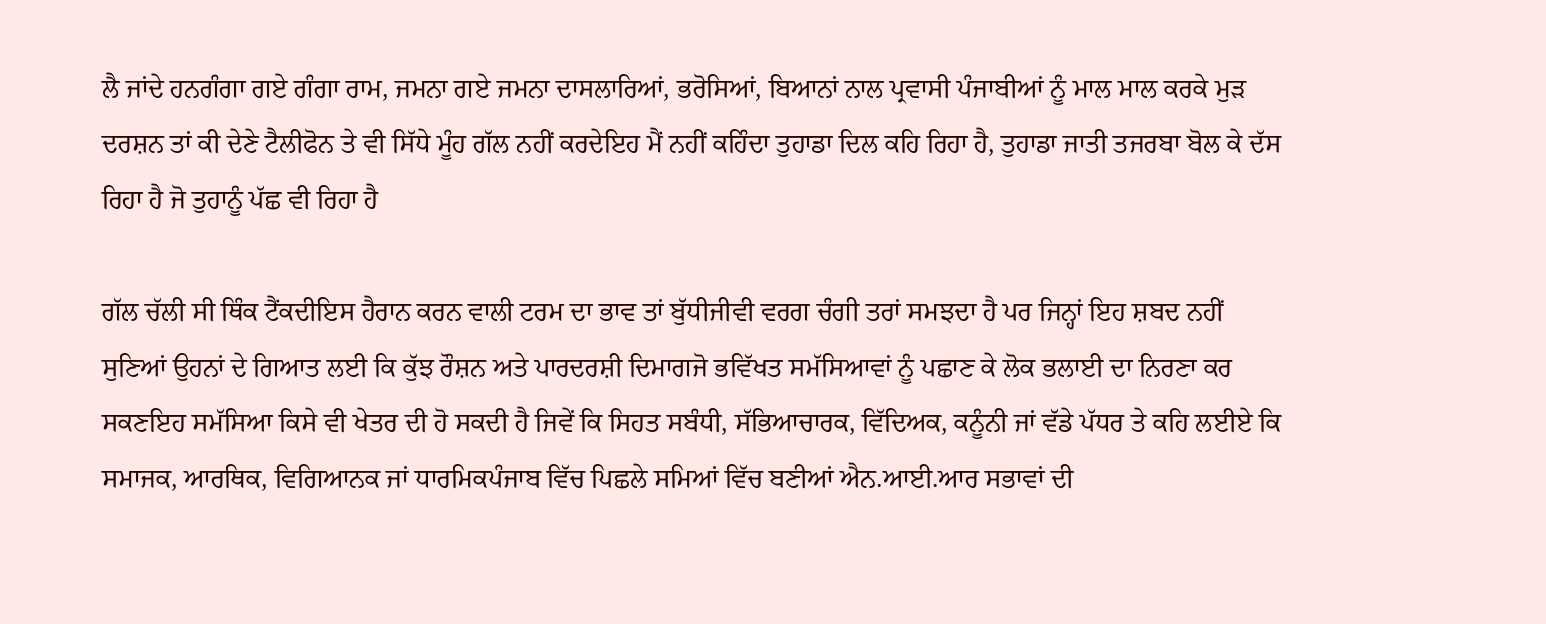ਲੈ ਜਾਂਦੇ ਹਨਗੰਗਾ ਗਏ ਗੰਗਾ ਰਾਮ, ਜਮਨਾ ਗਏ ਜਮਨਾ ਦਾਸਲਾਰਿਆਂ, ਭਰੋਸਿਆਂ, ਬਿਆਨਾਂ ਨਾਲ ਪ੍ਰਵਾਸੀ ਪੰਜਾਬੀਆਂ ਨੂੰ ਮਾਲ ਮਾਲ ਕਰਕੇ ਮੁੜ ਦਰਸ਼ਨ ਤਾਂ ਕੀ ਦੇਣੇ ਟੈਲੀਫੋਨ ਤੇ ਵੀ ਸਿੱਧੇ ਮੂੰਹ ਗੱਲ ਨਹੀਂ ਕਰਦੇਇਹ ਮੈਂ ਨਹੀਂ ਕਹਿੰਦਾ ਤੁਹਾਡਾ ਦਿਲ ਕਹਿ ਰਿਹਾ ਹੈ, ਤੁਹਾਡਾ ਜਾਤੀ ਤਜਰਬਾ ਬੋਲ ਕੇ ਦੱਸ ਰਿਹਾ ਹੈ ਜੋ ਤੁਹਾਨੂੰ ਪੱਛ ਵੀ ਰਿਹਾ ਹੈ

ਗੱਲ ਚੱਲੀ ਸੀ ਥਿੰਕ ਟੈਂਕਦੀਇਸ ਹੈਰਾਨ ਕਰਨ ਵਾਲੀ ਟਰਮ ਦਾ ਭਾਵ ਤਾਂ ਬੁੱਧੀਜੀਵੀ ਵਰਗ ਚੰਗੀ ਤਰਾਂ ਸਮਝਦਾ ਹੈ ਪਰ ਜਿਨ੍ਹਾਂ ਇਹ ਸ਼ਬਦ ਨਹੀਂ ਸੁਣਿਆਂ ਉਹਨਾਂ ਦੇ ਗਿਆਤ ਲਈ ਕਿ ਕੁੱਝ ਰੌਸ਼ਨ ਅਤੇ ਪਾਰਦਰਸ਼ੀ ਦਿਮਾਗਜੋ ਭਵਿੱਖਤ ਸਮੱਸਿਆਵਾਂ ਨੂੰ ਪਛਾਣ ਕੇ ਲੋਕ ਭਲਾਈ ਦਾ ਨਿਰਣਾ ਕਰ ਸਕਣਇਹ ਸਮੱਸਿਆ ਕਿਸੇ ਵੀ ਖੇਤਰ ਦੀ ਹੋ ਸਕਦੀ ਹੈ ਜਿਵੇਂ ਕਿ ਸਿਹਤ ਸਬੰਧੀ, ਸੱਭਿਆਚਾਰਕ, ਵਿੱਦਿਅਕ, ਕਨੂੰਨੀ ਜਾਂ ਵੱਡੇ ਪੱਧਰ ਤੇ ਕਹਿ ਲਈਏ ਕਿ ਸਮਾਜਕ, ਆਰਥਿਕ, ਵਿਗਿਆਨਕ ਜਾਂ ਧਾਰਮਿਕਪੰਜਾਬ ਵਿੱਚ ਪਿਛਲੇ ਸਮਿਆਂ ਵਿੱਚ ਬਣੀਆਂ ਐਨ.ਆਈ.ਆਰ ਸਭਾਵਾਂ ਦੀ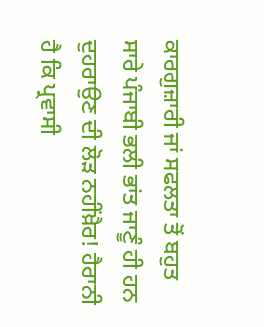ਕਾਰਗੁਜ਼ਾਰੀ ਜਾਂ ਸਫਲਤਾ ਤੋਂ ਬਹੁਤ ਸਾਰੇ ਪੰਜਾਬੀ ਭਲੀ ਭਾਂਤ ਜਾਣੂੰ ਹੀ ਹਨ ਦੁਹਰਾਉਣ ਦੀ ਲੋੜ ਨਹੀਂਖ਼ੈਰ! ਹੈਰਾਨੀ ਹੈ ਕਿ ਪ੍ਰਵਾਸੀ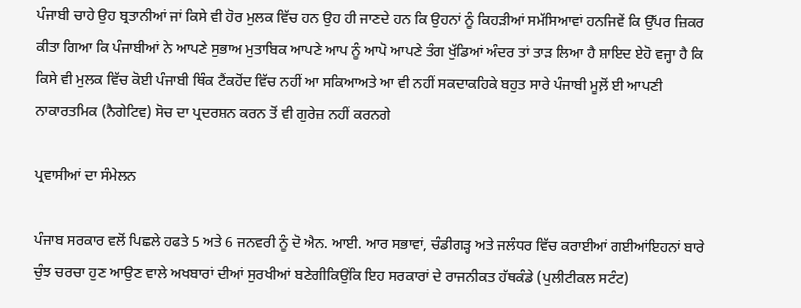ਪੰਜਾਬੀ ਚਾਹੇ ਉਹ ਬ੍ਰਤਾਨੀਆਂ ਜਾਂ ਕਿਸੇ ਵੀ ਹੋਰ ਮੁਲਕ ਵਿੱਚ ਹਨ ਉਹ ਹੀ ਜਾਣਦੇ ਹਨ ਕਿ ਉਹਨਾਂ ਨੂੰ ਕਿਹੜੀਆਂ ਸਮੱਸਿਆਵਾਂ ਹਨਜਿਵੇਂ ਕਿ ਉੱਪਰ ਜ਼ਿਕਰ ਕੀਤਾ ਗਿਆ ਕਿ ਪੰਜਾਬੀਆਂ ਨੇ ਆਪਣੇ ਸੁਭਾਅ ਮੁਤਾਬਿਕ ਆਪਣੇ ਆਪ ਨੂੰ ਆਪੋ ਆਪਣੇ ਤੰਗ ਖੁੱਡਿਆਂ ਅੰਦਰ ਤਾਂ ਤਾੜ ਲਿਆ ਹੈ ਸ਼ਾਇਦ ਏਹੋ ਵਜ੍ਹਾ ਹੈ ਕਿ ਕਿਸੇ ਵੀ ਮੁਲਕ ਵਿੱਚ ਕੋਈ ਪੰਜਾਬੀ ਥਿੰਕ ਟੈਂਕਹੋਂਦ ਵਿੱਚ ਨਹੀਂ ਆ ਸਕਿਆਅਤੇ ਆ ਵੀ ਨਹੀਂ ਸਕਦਾਕਹਿਕੇ ਬਹੁਤ ਸਾਰੇ ਪੰਜਾਬੀ ਮੂਲ਼ੋਂ ਈ ਆਪਣੀ ਨਾਕਾਰਤਮਿਕ (ਨੈਗੇਟਿਵ) ਸੋਚ ਦਾ ਪ੍ਰਦਰਸ਼ਨ ਕਰਨ ਤੋਂ ਵੀ ਗੁਰੇਜ਼ ਨਹੀਂ ਕਰਨਗੇ

ਪ੍ਰਵਾਸੀਆਂ ਦਾ ਸੰਮੇਲਨ

ਪੰਜਾਬ ਸਰਕਾਰ ਵਲੋਂ ਪਿਛਲੇ ਹਫਤੇ 5 ਅਤੇ 6 ਜਨਵਰੀ ਨੂੰ ਦੋ ਐਨ. ਆਈ. ਆਰ ਸਭਾਵਾਂ, ਚੰਡੀਗੜ੍ਹ ਅਤੇ ਜਲੰਧਰ ਵਿੱਚ ਕਰਾਈਆਂ ਗਈਆਂਇਹਨਾਂ ਬਾਰੇ ਚੁੰਝ ਚਰਚਾ ਹੁਣ ਆਉਣ ਵਾਲੇ ਅਖਬਾਰਾਂ ਦੀਆਂ ਸੁਰਖੀਆਂ ਬਣੇਗੀਕਿਉਂਕਿ ਇਹ ਸਰਕਾਰਾਂ ਦੇ ਰਾਜਨੀਕਤ ਹੱਥਕੰਡੇ (ਪੁਲੀਟੀਕਲ ਸਟੰਟ)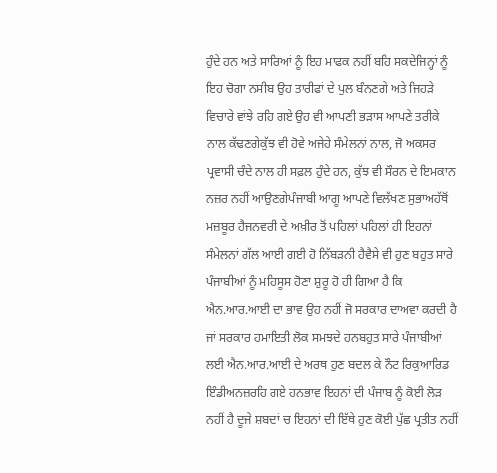ਹੁੰਦੇ ਹਨ ਅਤੇ ਸਾਰਿਆਂ ਨੂੰ ਇਹ ਮਾਫਕ ਨਹੀਂ ਬਹਿ ਸਕਦੇਜਿਨ੍ਹਾਂ ਨੂੰ ਇਹ ਚੋਗਾ ਨਸੀਬ ਉਹ ਤਾਰੀਫਾਂ ਦੇ ਪੁਲ ਬੰਨਣਗੇ ਅਤੇ ਜਿਹੜੇ ਵਿਚਾਰੇ ਵਾਂਝੇ ਰਹਿ ਗਏ ਉਹ ਵੀ ਆਪਣੀ ਭੜਾਸ ਆਪਣੇ ਤਰੀਕੇ ਨਾਲ ਕੱਢਣਗੇਕੁੱਝ ਵੀ ਹੋਵੇ ਅਜੇਹੇ ਸੰਮੇਲਨਾਂ ਨਾਲ, ਜੋ ਅਕਸਰ ਪ੍ਰਵਾਸੀ ਚੰਦੇ ਨਾਲ ਹੀ ਸਫ਼ਲ ਹੁੰਦੇ ਹਨ, ਕੁੱਝ ਵੀ ਸੌਰਨ ਦੇ ਇਮਕਾਨ ਨਜ਼ਰ ਨਹੀਂ ਆਉਣਗੇਪੰਜਾਬੀ ਆਗੂ ਆਪਣੇ ਵਿਲੱਖਣ ਸੁਭਾਅਹੱਥੋਂ ਮਜ਼ਬੂਰ ਹੈਜਨਵਰੀ ਦੇ ਅਖ਼ੀਰ ਤੋਂ ਪਹਿਲਾਂ ਪਹਿਲਾਂ ਹੀ ਇਹਨਾਂ ਸੰਮੇਲਨਾਂ ਗੱਲ ਆਈ ਗਈ ਹੋ ਨਿੱਬੜਨੀ ਹੈਵੈਸੇ ਵੀ ਹੁਣ ਬਹੁਤ ਸਾਰੇ ਪੰਜਾਬੀਆਂ ਨੂੰ ਮਹਿਸੂਸ ਹੋਣਾ ਸ਼ੁਰੂ ਹੋ ਹੀ ਗਿਆ ਹੈ ਕਿ ਐਨ.ਆਰ.ਆਈ ਦਾ ਭਾਵ ਉਹ ਨਹੀਂ ਜੋ ਸਰਕਾਰ ਦਾਅਵਾ ਕਰਦੀ ਹੈ ਜਾਂ ਸਰਕਾਰ ਹਮਾਇਤੀ ਲੋਕ ਸਮਝਦੇ ਹਨਬਹੁਤ ਸਾਰੇ ਪੰਜਾਬੀਆਂ ਲਈ ਐਨ.ਆਰ.ਆਈ ਦੇ ਅਰਥ ਹੁਣ ਬਦਲ ਕੇ ਨੌਟ ਰਿਕੁਆਰਿਡ ਇੰਡੀਅਨਜ਼ਰਹਿ ਗਏ ਹਨਭਾਵ ਇਹਨਾਂ ਦੀ ਪੰਜਾਬ ਨੂੰ ਕੋਈ ਲੋੜ ਨਹੀਂ ਹੈ ਦੂਜੇ ਸ਼ਬਦਾਂ ਚ ਇਹਨਾਂ ਦੀ ਇੱਥੇ ਹੁਣ ਕੋਈ ਪੁੱਛ ਪ੍ਰਤੀਤ ਨਹੀਂ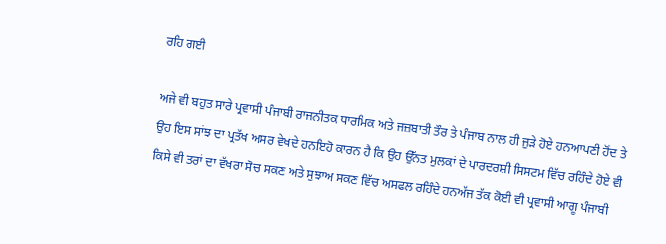ਰਹਿ ਗਈ

ਅਜੇ ਵੀ ਬਹੁਤ ਸਾਰੇ ਪ੍ਰਵਾਸੀ ਪੰਜਾਬੀ ਰਾਜਨੀਤਕ ਧਾਰਮਿਕ ਅਤੇ ਜਜ਼ਬਾਤੀ ਤੌਰ ਤੇ ਪੰਜਾਬ ਨਾਲ ਹੀ ਜੁੜੇ ਹੋਏ ਹਨਆਪਣੀ ਹੋਂਦ ਤੇ ਉਹ ਇਸ ਸਾਂਝ ਦਾ ਪ੍ਰਤੱਖ ਅਸਰ ਵੇਖਦੇ ਹਨਇਹੋ ਕਾਰਨ ਹੈ ਕਿ ਉਹ ਉੱਨਤ ਮੁਲਕਾਂ ਦੇ ਪਾਰਦਰਸ਼ੀ ਸਿਸਟਮ ਵਿੱਚ ਰਹਿੰਦੇ ਹੋਏ ਵੀ ਕਿਸੇ ਵੀ ਤਰਾਂ ਦਾ ਵੱਖਰਾ ਸੋਚ ਸਕਣ ਅਤੇ ਸੁਝਾਅ ਸਕਣ ਵਿੱਚ ਅਸਫਲ ਰਹਿੰਦੇ ਹਨਅੱਜ ਤੱਕ ਕੋਈ ਵੀ ਪ੍ਰਵਾਸੀ ਆਗੂ ਪੰਜਾਬੀ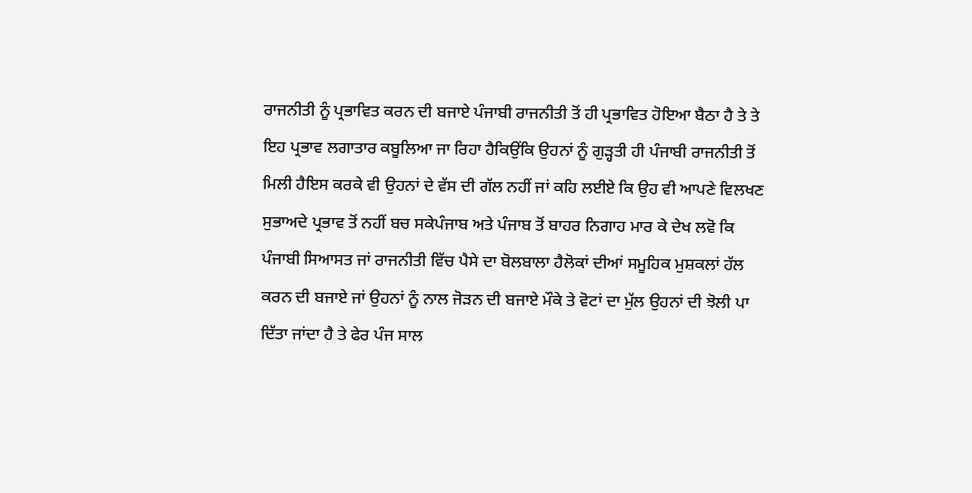ਰਾਜਨੀਤੀ ਨੂੰ ਪ੍ਰਭਾਵਿਤ ਕਰਨ ਦੀ ਬਜਾਏ ਪੰਜਾਬੀ ਰਾਜਨੀਤੀ ਤੋਂ ਹੀ ਪ੍ਰਭਾਵਿਤ ਹੋਇਆ ਬੈਠਾ ਹੈ ਤੇ ਤੇ ਇਹ ਪ੍ਰਭਾਵ ਲਗਾਤਾਰ ਕਬੂਲਿਆ ਜਾ ਰਿਹਾ ਹੈਕਿਉਂਕਿ ਉਹਨਾਂ ਨੂੰ ਗੁੜ੍ਹਤੀ ਹੀ ਪੰਜਾਬੀ ਰਾਜਨੀਤੀ ਤੋਂ ਮਿਲੀ ਹੈਇਸ ਕਰਕੇ ਵੀ ਉਹਨਾਂ ਦੇ ਵੱਸ ਦੀ ਗੱਲ ਨਹੀਂ ਜਾਂ ਕਹਿ ਲਈਏ ਕਿ ਉਹ ਵੀ ਆਪਣੇ ਵਿਲਖਣ ਸੁਭਾਅਦੇ ਪ੍ਰਭਾਵ ਤੋਂ ਨਹੀਂ ਬਚ ਸਕੇਪੰਜਾਬ ਅਤੇ ਪੰਜਾਬ ਤੋਂ ਬਾਹਰ ਨਿਗਾਹ ਮਾਰ ਕੇ ਦੇਖ ਲਵੋ ਕਿ ਪੰਜਾਬੀ ਸਿਆਸਤ ਜਾਂ ਰਾਜਨੀਤੀ ਵਿੱਚ ਪੈਸੇ ਦਾ ਬੋਲਬਾਲਾ ਹੈਲੋਕਾਂ ਦੀਆਂ ਸਮੂਹਿਕ ਮੁਸ਼ਕਲਾਂ ਹੱਲ ਕਰਨ ਦੀ ਬਜਾਏ ਜਾਂ ਉਹਨਾਂ ਨੂੰ ਨਾਲ ਜੋੜਨ ਦੀ ਬਜਾਏ ਮੌਕੇ ਤੇ ਵੋਟਾਂ ਦਾ ਮੁੱਲ ਉਹਨਾਂ ਦੀ ਝੋਲੀ ਪਾ ਦਿੱਤਾ ਜਾਂਦਾ ਹੈ ਤੇ ਫੇਰ ਪੰਜ ਸਾਲ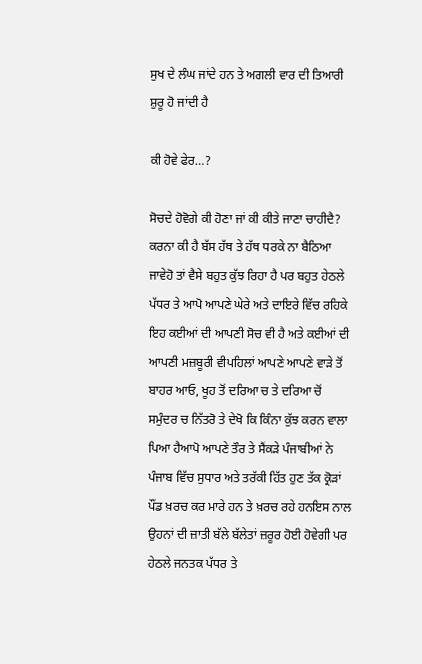ਸੁਖ ਦੇ ਲੰਘ ਜਾਂਦੇ ਹਨ ਤੇ ਅਗਲੀ ਵਾਰ ਦੀ ਤਿਆਰੀ ਸ਼ੁਰੂ ਹੋ ਜਾਂਦੀ ਹੈ

ਕੀ ਹੋਵੇ ਫੇਰ…?

ਸੋਚਦੇ ਹੋਵੋਗੇ ਕੀ ਹੋਣਾ ਜਾਂ ਕੀ ਕੀਤੇ ਜਾਣਾ ਚਾਹੀਦੈ? ਕਰਨਾ ਕੀ ਹੈ ਬੱਸ ਹੱਥ ਤੇ ਹੱਥ ਧਰਕੇ ਨਾ ਬੈਠਿਆ ਜਾਵੇਹੋ ਤਾਂ ਵੈਸੇ ਬਹੁਤ ਕੁੱਝ ਰਿਹਾ ਹੈ ਪਰ ਬਹੁਤ ਹੇਠਲੇ ਪੱਧਰ ਤੇ ਆਪੋ ਆਪਣੇ ਘੇਰੇ ਅਤੇ ਦਾਇਰੇ ਵਿੱਚ ਰਹਿਕੇ ਇਹ ਕਈਆਂ ਦੀ ਆਪਣੀ ਸੋਚ ਵੀ ਹੈ ਅਤੇ ਕਈਆਂ ਦੀ ਆਪਣੀ ਮਜ਼ਬੂਰੀ ਵੀਪਹਿਲਾਂ ਆਪਣੇ ਆਪਣੇ ਵਾੜੇ ਤੋਂ ਬਾਹਰ ਆਓ, ਖੂਹ ਤੋਂ ਦਰਿਆ ਚ ਤੇ ਦਰਿਆ ਚੋਂ ਸਮੁੰਦਰ ਚ ਨਿੱਤਰੋ ਤੇ ਦੇਖੋ ਕਿ ਕਿੰਨਾ ਕੁੱਝ ਕਰਨ ਵਾਲਾ ਪਿਆ ਹੈਆਪੋ ਆਪਣੇ ਤੌਰ ਤੇ ਸੈਂਕੜੇ ਪੰਜਾਬੀਆਂ ਨੇ ਪੰਜਾਬ ਵਿੱਚ ਸੁਧਾਰ ਅਤੇ ਤਰੱਕੀ ਹਿੱਤ ਹੁਣ ਤੱਕ ਕ੍ਰੋੜਾਂ ਪੌਂਡ ਖ਼ਰਚ ਕਰ ਮਾਰੇ ਹਨ ਤੇ ਖ਼ਰਚ ਰਹੇ ਹਨਇਸ ਨਾਲ ਉਹਨਾਂ ਦੀ ਜ਼ਾਤੀ ਬੱਲੇ ਬੱਲੇਤਾਂ ਜ਼ਰੂਰ ਹੋਈ ਹੋਵੇਗੀ ਪਰ ਹੇਠਲੇ ਜਨਤਕ ਪੱਧਰ ਤੇ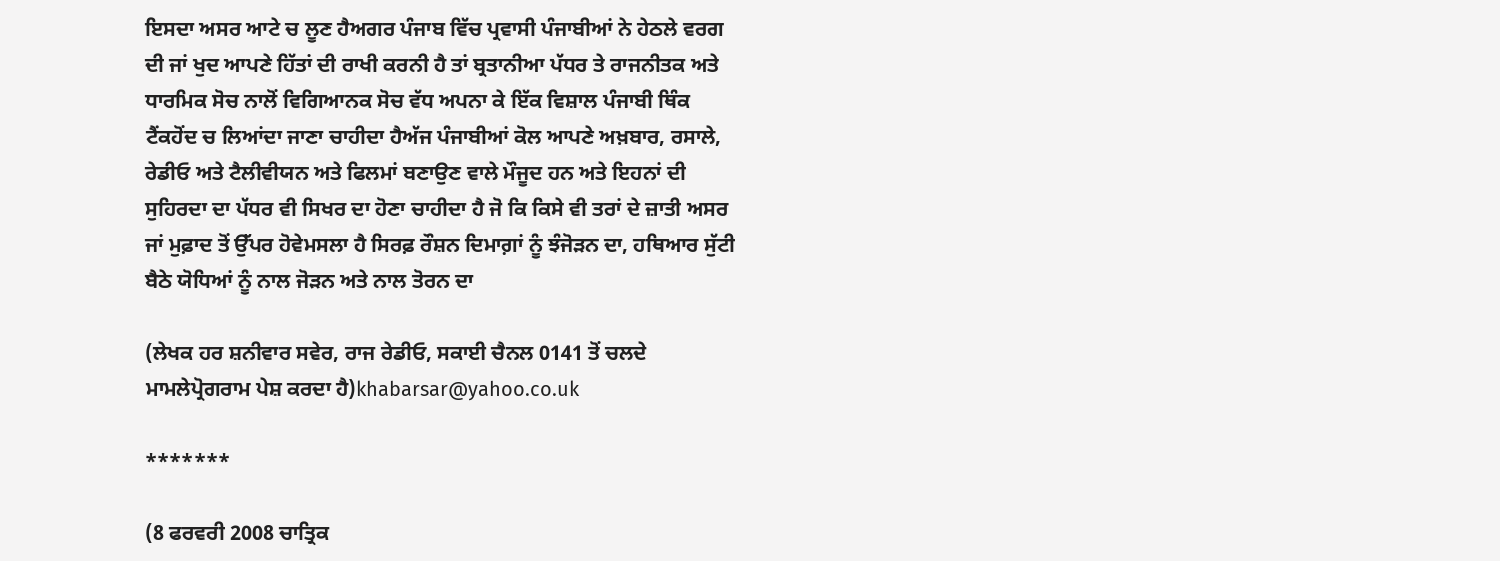ਇਸਦਾ ਅਸਰ ਆਟੇ ਚ ਲੂਣ ਹੈਅਗਰ ਪੰਜਾਬ ਵਿੱਚ ਪ੍ਰਵਾਸੀ ਪੰਜਾਬੀਆਂ ਨੇ ਹੇਠਲੇ ਵਰਗ ਦੀ ਜਾਂ ਖੁਦ ਆਪਣੇ ਹਿੱਤਾਂ ਦੀ ਰਾਖੀ ਕਰਨੀ ਹੈ ਤਾਂ ਬ੍ਰਤਾਨੀਆ ਪੱਧਰ ਤੇ ਰਾਜਨੀਤਕ ਅਤੇ ਧਾਰਮਿਕ ਸੋਚ ਨਾਲੋਂ ਵਿਗਿਆਨਕ ਸੋਚ ਵੱਧ ਅਪਨਾ ਕੇ ਇੱਕ ਵਿਸ਼ਾਲ ਪੰਜਾਬੀ ਥਿੰਕ ਟੈਂਕਹੋਂਦ ਚ ਲਿਆਂਦਾ ਜਾਣਾ ਚਾਹੀਦਾ ਹੈਅੱਜ ਪੰਜਾਬੀਆਂ ਕੋਲ ਆਪਣੇ ਅਖ਼ਬਾਰ, ਰਸਾਲੇ, ਰੇਡੀਓ ਅਤੇ ਟੈਲੀਵੀਯਨ ਅਤੇ ਫਿਲਮਾਂ ਬਣਾਉਣ ਵਾਲੇ ਮੌਜੂਦ ਹਨ ਅਤੇ ਇਹਨਾਂ ਦੀ ਸੁਹਿਰਦਾ ਦਾ ਪੱਧਰ ਵੀ ਸਿਖਰ ਦਾ ਹੋਣਾ ਚਾਹੀਦਾ ਹੈ ਜੋ ਕਿ ਕਿਸੇ ਵੀ ਤਰਾਂ ਦੇ ਜ਼ਾਤੀ ਅਸਰ ਜਾਂ ਮੁਫ਼ਾਦ ਤੋਂ ਉੱਪਰ ਹੋਵੇਮਸਲਾ ਹੈ ਸਿਰਫ਼ ਰੌਸ਼ਨ ਦਿਮਾਗ਼ਾਂ ਨੂੰ ਝੰਜੋੜਨ ਦਾ, ਹਥਿਆਰ ਸੁੱਟੀ ਬੈਠੇ ਯੋਧਿਆਂ ਨੂੰ ਨਾਲ ਜੋੜਨ ਅਤੇ ਨਾਲ ਤੋਰਨ ਦਾ

(ਲੇਖਕ ਹਰ ਸ਼ਨੀਵਾਰ ਸਵੇਰ, ਰਾਜ ਰੇਡੀਓ, ਸਕਾਈ ਚੈਨਲ 0141 ਤੋਂ ਚਲਦੇ ਮਾਮਲੇਪ੍ਰੋਗਰਾਮ ਪੇਸ਼ ਕਰਦਾ ਹੈ)khabarsar@yahoo.co.uk

*******

(8 ਫਰਵਰੀ 2008 ਚਾਤ੍ਰਿਕ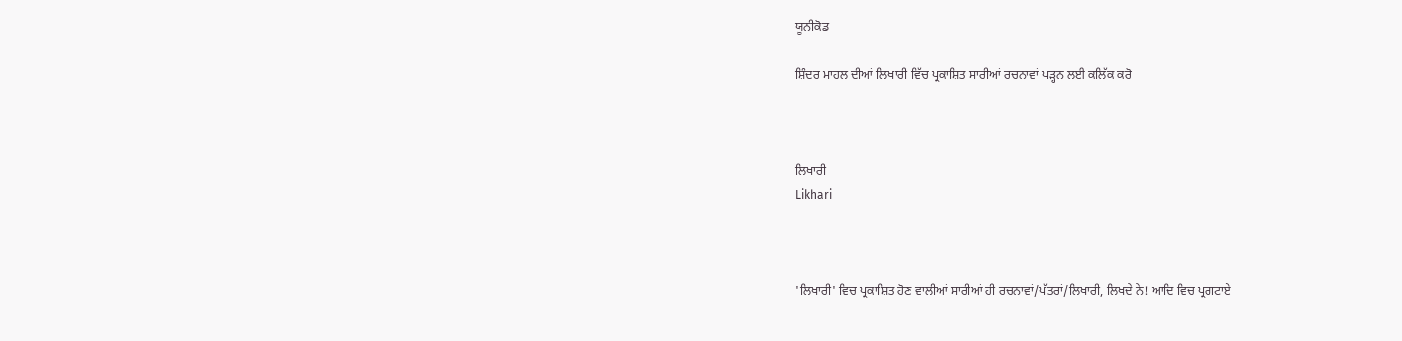ਯੂਨੀਕੋਡ

ਸ਼ਿੰਦਰ ਮਾਹਲ ਦੀਆਂ ਲਿਖਾਰੀ ਵਿੱਚ ਪ੍ਰਕਾਸ਼ਿਤ ਸਾਰੀਆਂ ਰਚਨਾਵਾਂ ਪੜ੍ਹਨ ਲਈ ਕਲਿੱਕ ਕਰੋ



ਲਿਖਾਰੀ
Likhari



'ਲਿਖਾਰੀ' ਵਿਚ ਪ੍ਰਕਾਸ਼ਿਤ ਹੋਣ ਵਾਲੀਆਂ ਸਾਰੀਆਂ ਹੀ ਰਚਨਾਵਾਂ/ਪੱਤਰਾਂ/ਲਿਖਾਰੀ, ਲਿਖਦੇ ਨੇ! ਆਦਿ ਵਿਚ ਪ੍ਰਗਟਾਏ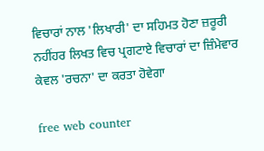ਵਿਚਾਰਾਂ ਨਾਲ 'ਲਿਖਾਰੀ' ਦਾ ਸਹਿਮਤ ਹੋਣਾ ਜ਼ਰੂਰੀ ਨਹੀਂਹਰ ਲਿਖਤ ਵਿਚ ਪ੍ਰਗਟਾਏ ਵਿਚਾਰਾਂ ਦਾ ਜ਼ਿੰਮੇਵਾਰ ਕੇਵਲ 'ਰਚਨਾ' ਦਾ ਕਰਤਾ ਹੋਵੇਗਾ

free web counter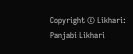Copyright © Likhari: Panjabi Likhari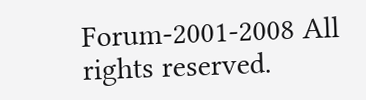Forum-2001-2008 All rights reserved.